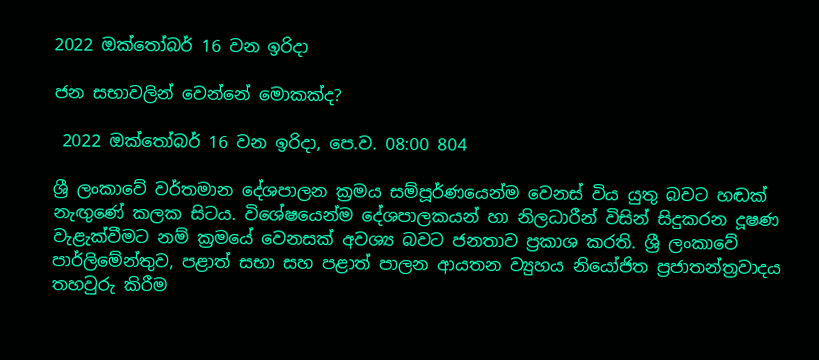2022 ඔක්තෝබර් 16 වන ඉරිදා

ජන සභාවලින් වෙන්නේ මොකක්ද?

 2022 ඔක්තෝබර් 16 වන ඉරිදා, පෙ.ව. 08:00 804

ශ්‍රී ලංකාවේ වර්තමාන දේශපාලන ක්‍රමය සම්පූර්ණයෙන්ම වෙනස් විය යුතු බවට හඬක් නැඟුණේ කලක සිටය. විශේෂයෙන්ම දේශපාලකයන් හා නිලධාරීන් විසින් සිදුකරන දූෂණ වැළැක්වීමට නම් ක්‍රමයේ වෙනසක් අවශ්‍ය බවට ජනතාව ප්‍රකාශ කරති. ශ්‍රී ලංකාවේ පාර්ලි‌මේන්තුව, පළාත් සභා සහ පළාත් පාලන ආයතන ව්‍යුහය නියෝජිත ප්‍රජාතන්ත්‍රවාදය තහවුරු කිරීම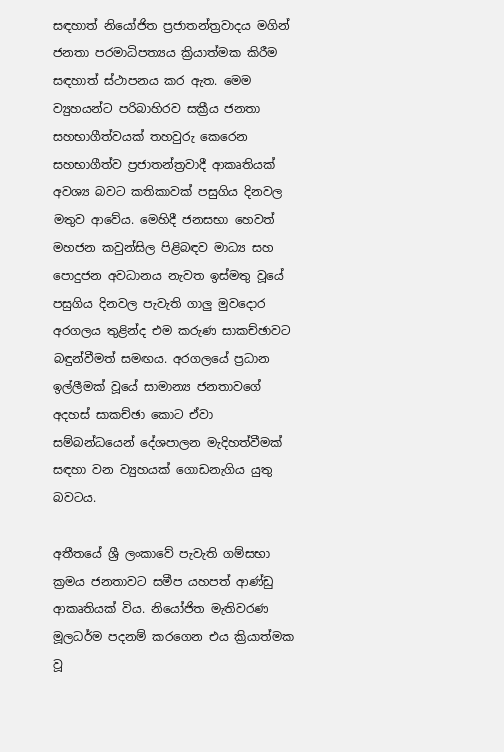සඳහාත් නියෝජිත ප්‍රජාතන්ත්‍රවාදය මගින් ජනතා පරමාධිපත්‍යය ක්‍රියාත්මක කිරීම සඳහාත් ස්ථාපනය කර ඇත. මෙම ව්‍යුහයන්ට පරිබාහිරව සක්‍රීය ජනතා සහභාගීත්වයක් තහවුරු කෙරෙන සහභාගීත්ව ප්‍රජාතන්ත්‍රවාදී ආකෘතියක් අවශ්‍ය බවට කතිකාවක් පසුගිය දිනවල මතුව ආවේය. මෙහිදී ජනසභා හෙවත් මහජන කවුන්සිල පිළිබඳව මාධ්‍ය සහ පොදුජන අවධානය නැවත ඉස්මතු වූයේ පසුගිය දිනවල පැවැති ගාලු මුවදොර අරගලය තුළින්ද එම කරුණ සාකච්ඡාවට බඳුන්වීමත් සමඟය. අරගලයේ ප්‍රධාන ඉල්ලීමක් වූයේ සාමාන්‍ය ජනතාවගේ අදහස් සාකච්ඡා කොට ඒවා සම්බන්ධයෙන් දේශපාලන මැදිහත්වීමක් සඳහා වන ව්‍යුහයක් ගොඩනැගිය යුතු බවටය.

අතීතයේ ශ්‍රී ලංකාවේ පැවැති ගම්සභා ක්‍රමය ජනතාවට සමීප යහපත් ආණ්ඩු ආකෘතියක් විය. නියෝජිත මැතිවරණ මූලධර්ම පදනම් කරගෙන එය ක්‍රියාත්මක වූ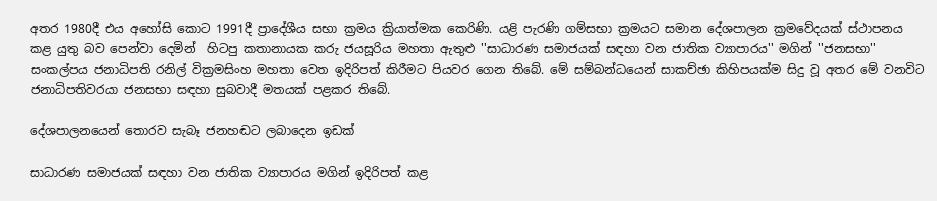අතර 1980දී එය අහෝසි කොට 1991දී ප්‍රාදේශීය සභා ක්‍රමය ක්‍රියාත්මක කෙරිණි. යළි පැරණි ගම්සභා ක්‍රමයට සමාන දේශපාලන ක්‍රමවේදයක් ස්ථාපනය කළ යුතු බව පෙන්වා දෙමින්  හිටපු කතානායක කරු ජයසූරිය මහතා ඇතුළු ''සාධාරණ සමාජයක් සඳහා වන ජාතික ව්‍යාපාරය'' මගින් ''ජනසභා'' සංකල්පය ජනාධිපති රනිල් වික්‍රමසිංහ මහතා වෙත ඉදිරිපත් කිරීමට පියවර ගෙන තිබේ. මේ සම්බන්ධයෙන් සාකච්ඡා කිහිපයක්ම සිදු වූ අතර මේ වනවිට ජනාධිපතිවරයා ජනසභා සඳහා සුබවාදී මතයක් පළකර තිබේ.

දේශපාලනයෙන් තොරව සැබෑ ජනහඬට ලබාදෙන ඉඩක්

සාධාරණ සමාජයක් සඳහා වන ජාතික ව්‍යාපාරය මගින් ඉදිරිපත් කළ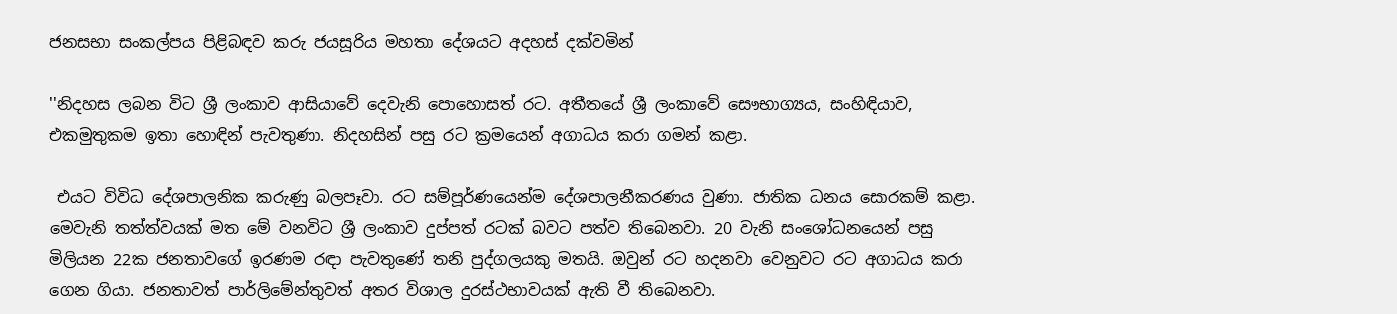ජනසභා සංකල්පය පිළිබඳව කරු ජයසූරිය මහතා දේශයට අදහස් දක්වමින්

''නිදහස ලබන විට ශ්‍රී ලංකාව ආසියාවේ දෙවැනි පොහොසත් රට. අතීතයේ ශ්‍රී ලංකාවේ සෞභාග්‍යය, සංහිඳියාව, එකමුතුකම ඉතා හොඳින් පැවතුණා. නිදහසින් පසු රට ක්‍රමයෙන් අගාධය කරා ගමන් කළා.

 එයට විවිධ දේශපාලනික කරුණු බලපෑවා. රට සම්පූර්ණයෙන්ම දේශපාලනීකරණය වුණා. ජාතික ධනය සොරකම් කළා. මෙවැනි තත්ත්වයක් මත මේ වනවිට ශ්‍රී ලංකාව දුප්පත් රටක් බවට පත්ව තිබෙනවා. 20 වැනි සංශෝධනයෙන් පසු මිලියන 22ක ජනතාවගේ ඉරණම රඳා පැවතුණේ තනි පුද්ගලයකු මතයි. ඔවුන් රට හදනවා වෙනුවට රට අගාධය කරා ගෙන ගියා. ජනතාවත් පාර්ලිමේන්තුවත් අතර විශාල දුරස්ථභාවයක් ඇති වී තිබෙනවා.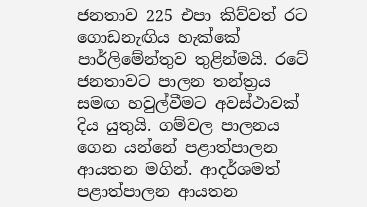ජනතාව 225 එපා කිව්වත් රට ගොඩනැඟිය හැක්කේ පාර්ලිමේන්තුව තුළින්මයි. රටේ ජනතාවට පාලන තන්ත්‍රය සමඟ හවුල්වීමට අවස්ථාවක් දිය යුතුයි. ගම්වල පාලනය ගෙන යන්නේ පළාත්පාලන ආයතන මගින්. ආදර්ශමත් පළාත්පාලන ආයතන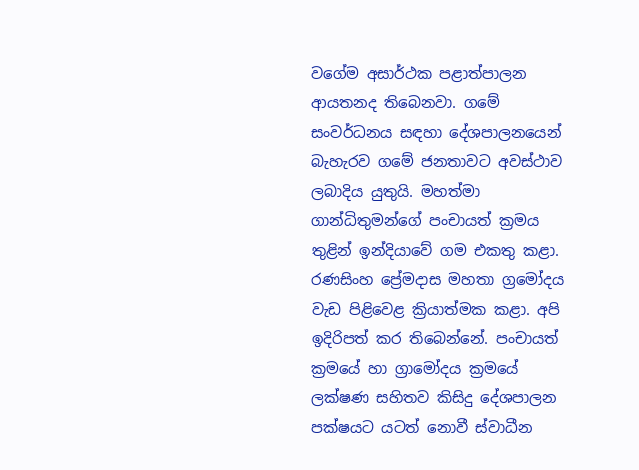වගේම අසාර්ථක පළාත්පාලන ආයතනද තිබෙනවා. ගමේ සංවර්ධනය සඳහා දේශපාලනයෙන් බැහැරව ගමේ ජනතාවට අවස්ථාව ලබාදිය යුතුයි. මහත්මා ගාන්ධිතුමන්ගේ පංචායත් ක්‍රමය තුළින් ඉන්දියාවේ ගම එකතු කළා. රණසිංහ ප්‍රේමදාස මහතා ග්‍රමෝදය වැඩ පිළිවෙළ ක්‍රියාත්මක කළා. අපි ඉදිරිපත් කර තිබෙන්නේ. පංචායත් ක්‍රමයේ හා ග්‍රාමෝදය ක්‍රමයේ ලක්ෂණ සහිතව කිසිදු දේශපාලන පක්ෂයට යටත් නොවී ස්වාධීන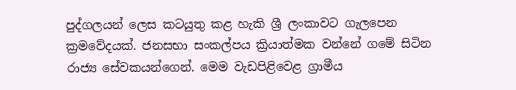පුද්ගලයන් ලෙස කටයුතු කළ හැකි ශ්‍රී ලංකාවට ගැලපෙන ක්‍රමවේදයක්. ජනසභා සංකල්පය ක්‍රියාත්මක වන්නේ ගමේ සිටින රාජ්‍ය සේවකයන්ගෙන්. මෙම වැඩපිළිවෙළ ග්‍රාමීය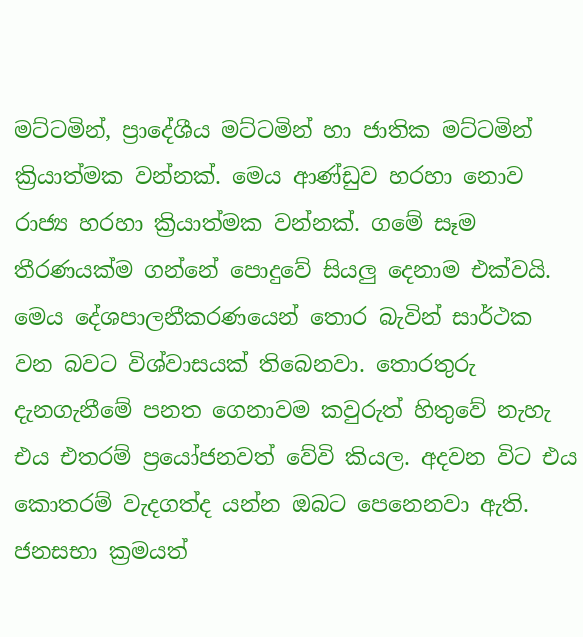මට්ටමින්, ප්‍රාදේශීය මට්ටමින් හා ජාතික මට්ටමින් ක්‍රියාත්මක වන්නක්. මෙය ආණ්ඩුව හරහා නොව රාජ්‍ය හරහා ක්‍රියාත්මක වන්නක්. ගමේ සෑම තීරණයක්ම ගන්නේ පොදුවේ සියලු දෙනාම එක්වයි. මෙය දේශපාලනීකරණයෙන් තොර බැවින් සාර්ථක වන බවට විශ්වාසයක් තිබෙනවා. තොරතුරු දැනගැනීමේ පනත ගෙනාවම කවුරුත් හිතුවේ නැහැ එය එතරම් ප්‍රයෝජනවත් වේවි කියල. අදවන විට එය කොතරම් වැදගත්ද යන්න ඔබට පෙනෙනවා ඇති. ජනසභා ක්‍රමයත්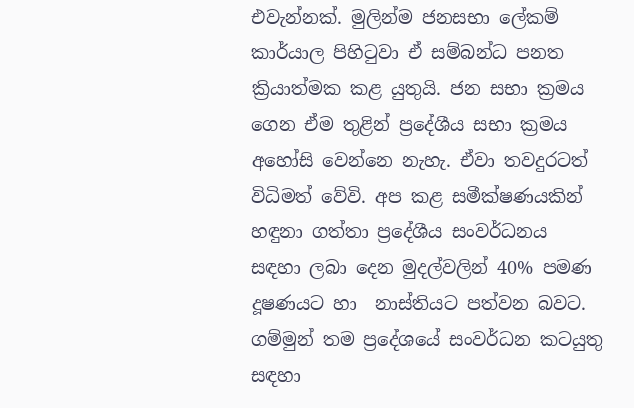එවැන්නක්. මුලින්ම ජනසභා ලේකම් කාර්යාල පිහිටුවා ඒ සම්බන්ධ පනත ක්‍රියාත්මක කළ යුතුයි. ජන සභා ක්‍රමය ගෙන ඒම තුළින් ප්‍රදේශීය සභා ක්‍රමය අහෝසි වෙන්නෙ නැහැ. ඒවා තවදුරටත් විධිමත් වේවි. අප කළ සමීක්ෂණයකින් හඳුනා ගත්තා ප්‍රදේශීය සංවර්ධනය සඳහා ලබා දෙන මුදල්වලින් 40% පමණ දූෂණයට හා  නාස්තියට පත්වන බවට. ගම්මුන් තම ප්‍රදේශයේ සංවර්ධන කටයුතු සඳහා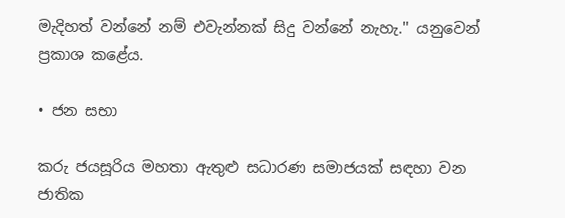මැදිහත් වන්නේ නම් එවැන්නක් සිදු වන්නේ නැහැ.'' යනුවෙන් ප්‍රකාශ කළේය.

• ජන සභා

කරු ජයසූරිය මහතා ඇතුළු සධාරණ සමාජයක් සඳහා වන ජාතික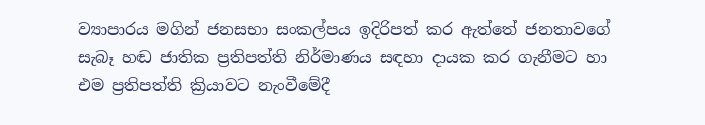ව්‍යාපාරය මගින් ජනසභා සංකල්පය ඉදිරිපත් කර ඇත්තේ ජනතාවගේ සැබෑ හඬ ජාතික ප්‍රතිපත්ති නිර්මාණය සඳහා දායක කර ගැනීමට හා එම ප්‍රතිපත්ති ක්‍රියාවට නැංවීමේදී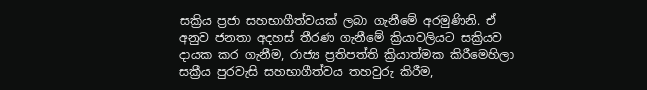සක්‍රිය ප්‍රජා සහභාගීත්වයක් ලබා ගැනීමේ අරමුණිනි. ඒ අනුව ජනතා අදහස් තීරණ ගැනීමේ ක්‍රියාවලියට සක්‍රියව දායක කර ගැනීම, රාජ්‍ය ප්‍රතිපත්ති ක්‍රියාත්මක කිරීමෙහිලා සක්‍රීය පුරවැසි සහභාගීත්වය තහවුරු කිරීම,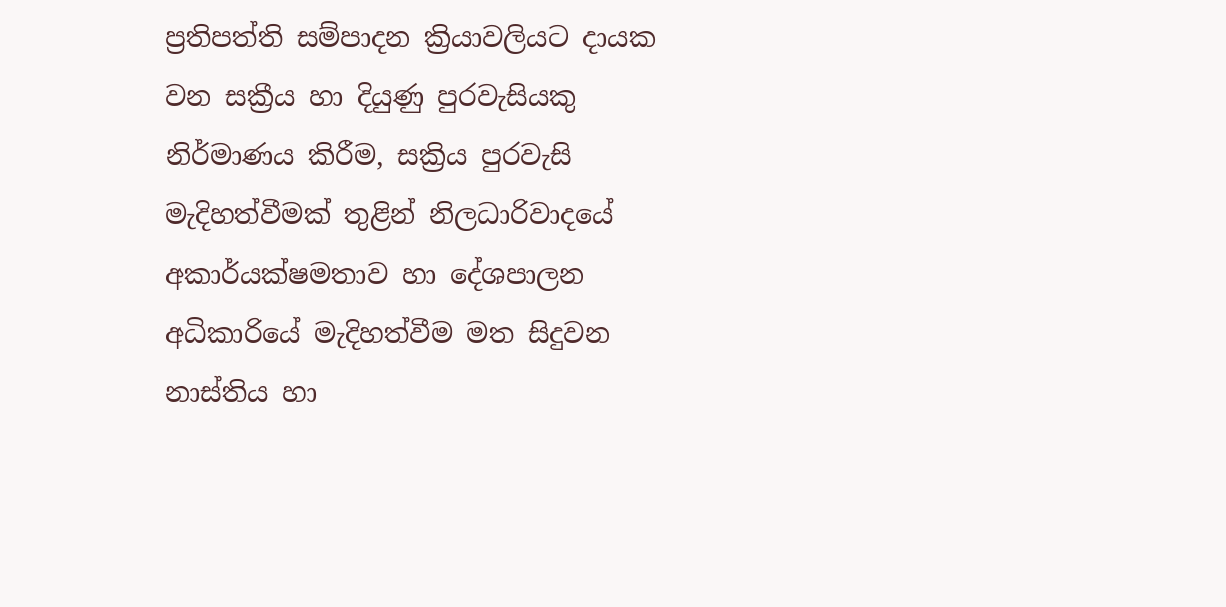ප්‍රතිපත්ති සම්පාදන ක්‍රියාවලියට දායක වන සක්‍රීය හා දියුණු පුරවැසියකු නිර්මාණය කිරීම, සක්‍රිය පුරවැසි මැදිහත්වීමක් තුළින් නිලධාරිවාදයේ අකාර්යක්ෂමතාව හා දේශපාලන අධිකාරියේ මැදිහත්වීම මත සිදුවන නාස්තිය හා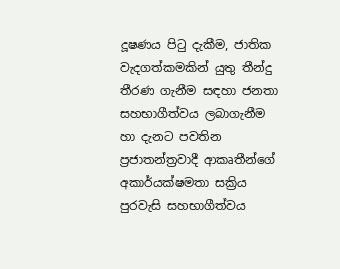දූෂණය පිටු දැකීම, ජාතික වැදගත්කමකින් යුතු තීන්දු තීරණ ගැනීම සඳහා ජනතා සහභාගීත්වය ලබාගැනීම හා දැනට පවතින ප්‍රජාතන්ත්‍රවාදී ආකෘතීන්ගේ අකාර්යක්ෂමතා සක්‍රිය පුරවැසි සහභාගීත්වය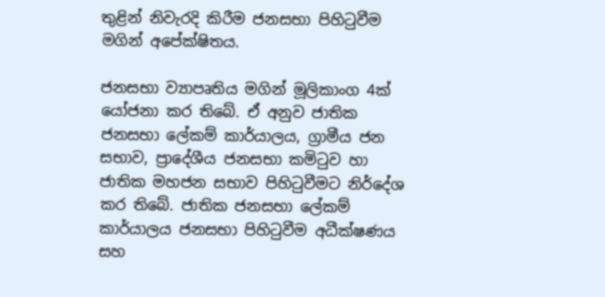තුළින් නිවැරදි කිරීම ජනසභා පිහිටුවීම මගින් අපේක්ෂිතය.

ජනසභා ව්‍යාපෘතිය මගින් මූලිකාංග 4ක් යෝජනා කර තිබේ. ඒ අනුව ජාතික ජනසභා ලේකම් කාර්යාලය, ග්‍රාමීය ජන සභාව, ප්‍රාදේශීය ජනසභා කමිටුව හා ජාතික මහජන සභාව පිහිටුවීමට නිර්දේශ කර තිබේ. ජාතික ජනසභා ලේකම් කාර්යාලය ජනසභා පිහිටුවීම අධීක්ෂණය සහ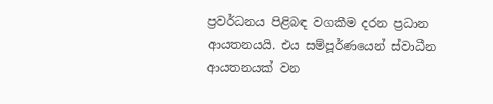ප්‍රවර්ධනය පිළිබඳ වගකීම දරන ප්‍රධාන ආයතනයයි. එය සම්පූර්ණයෙන් ස්වාධීන ආයතනයක් වන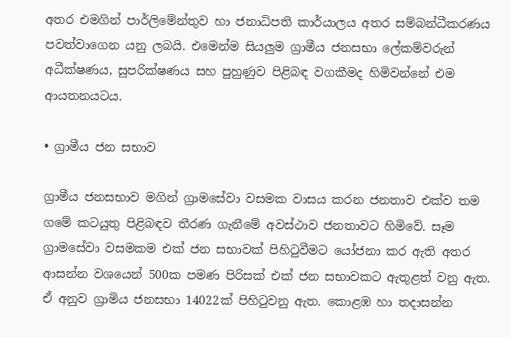අතර එමගින් පාර්ලිමේන්තුව හා ජනාධිපති කාර්යාලය අතර සම්බන්ධීකරණය පවත්වාගෙන යනු ලබයි. එමෙන්ම සියලුම ග්‍රාමීය ජනසභා ලේකම්වරුන් අධීක්ෂණය, සුපරික්ෂණය සහ පුහුණුව පිළිබඳ වගකීමද හිමිවන්නේ එම ආයතනයටය.

• ග්‍රාමීය ජන සභාව

ග්‍රාමීය ජනසභාව මගින් ග්‍රාමසේවා වසමක වාසය කරන ජනතාව එක්ව තම ගමේ කටයුතු පිළිබඳව තීරණ ගැනීමේ අවස්ථාව ජනතාවට හිමිවේ. සෑම ග්‍රාමසේවා වසමකම එක් ජන සභාවක් පිහිටුවීමට යෝජනා කර ඇති අතර ආසන්න වශයෙන් 500ක පමණ පිරිසක් එක් ජන සභාවකට ඇතුළත් වනු ඇත. ඒ අනුව ග්‍රාමිය ජනසභා 14022ක් පිහිටුවනු ඇත. කොළඹ හා තදාසන්න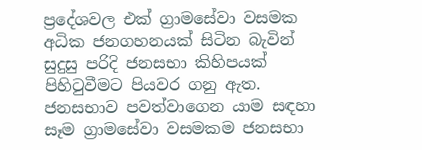ප්‍රදේශවල එක් ග්‍රාමසේවා වසමක අධික ජනගහනයක් සිටින බැවින් සුදුසු පරිදි ජනසභා කිහිපයක් පිහිටුවීමට පියවර ගනු ඇත. ජනසභාව පවත්වාගෙන යාම සඳහා සෑම ග්‍රාමසේවා වසමකම ජනසභා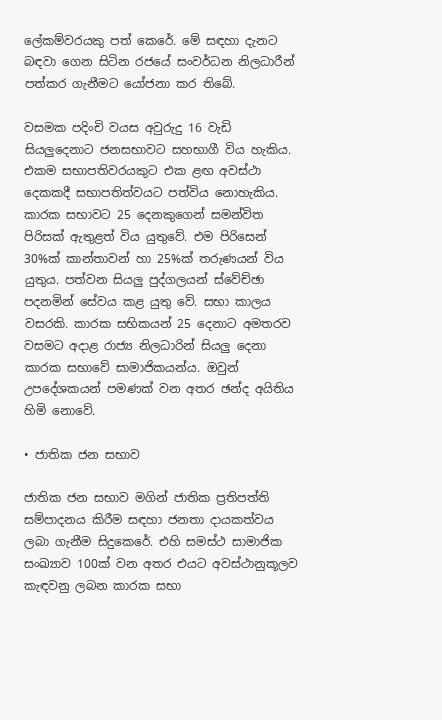ලේකම්වරයකු පත් කෙරේ. මේ සඳහා දැනට බඳවා ගෙන සිටින රජයේ සංවර්ධන නිලධාරීන් පත්කර ගැනීමට යෝජනා කර තිබේ.

වසමක පදිංචි වයස අවුරුදු 16 වැඩි සියලුදෙනාට ජනසභාවට සහභාගී විය හැකිය. එකම සභාපතිවරයකුට එක ළඟ අවස්ථා දෙකකදී සභාපතිත්වයට පත්විය නොහැකිය. කාරක සභාවට 25 දෙනකුගෙන් සමන්විත පිරිසක් ඇතුළත් විය යුතුවේ. එම පිරිසෙන් 30%ක් කාන්තාවන් හා 25%ක් තරුණයන් විය යුතුය. පත්වන සියලු පුද්ගලයන් ස්වේච්ඡා පදනමින් සේවය කළ යුතු වේ. සභා කාලය වසරකි. කාරක සභිකයන් 25 දෙනාට අමතරව වසමට අදාළ රාජ්‍ය නිලධාරින් සියලු දෙනා කාරක සභාවේ සාමාජිකයන්ය. ඔවුන් උපදේශකයන් පමණක් වන අතර ඡන්ද අයිතිය හිමි නොවේ.

• ජාතික ජන සභාව

ජාතික ජන සභාව මගින් ජාතික ප්‍රතිපත්ති සම්පාදනය කිරීම සඳහා ජනතා දායකත්වය ලබා ගැනීම සිදුකෙරේ. එහි සමස්ථ සාමාජික සංඛ්‍යාව 100ක් වන අතර එයට අවස්ථානුකූලව කැඳවනු ලබන කාරක සභා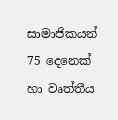සාමාජිකයන් 75 දෙනෙක් හා වෘත්තීය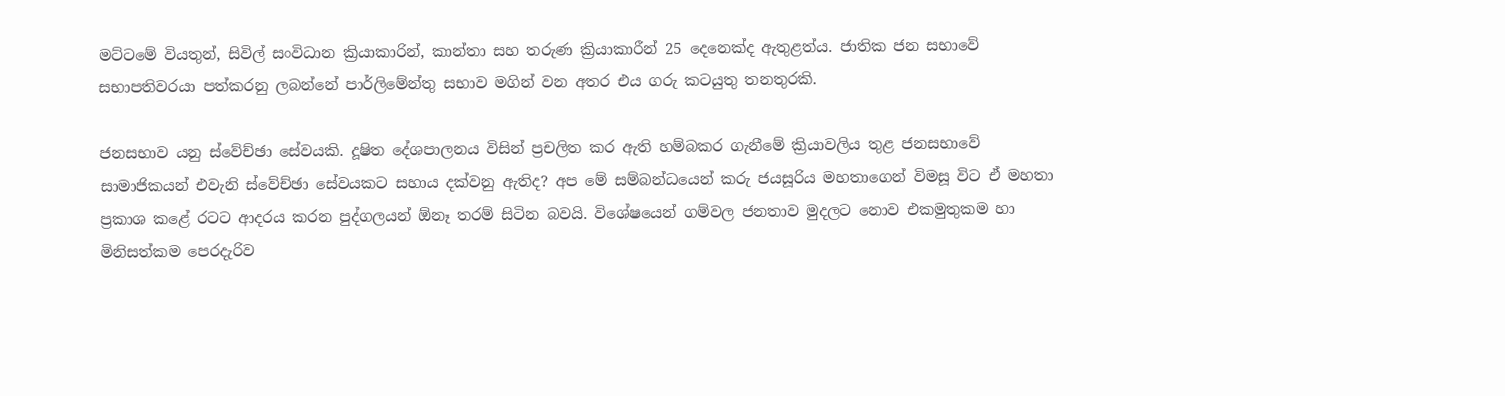මට්ටමේ වියතුන්, සිවිල් සංවිධාන ක්‍රියාකාරින්, කාන්තා සහ තරුණ ක්‍රියාකාරීන් 25 දෙ‍නෙක්ද ඇතුළත්ය. ජාතික ජන සභාවේ සභාපතිවරයා පත්කරනු ලබන්නේ පාර්ලිමේන්තු සභාව මගින් වන අතර එය ගරු කටයුතු තනතුරකි.

ජනසභාව යනු ස්වේච්ඡා සේවයකි. දූෂිත දේශපාලනය විසින් ප්‍රචලිත කර ඇති හම්බකර ගැනීමේ ක්‍රියාවලිය තුළ ජනසභාවේ සාමාජිකයන් එවැනි ස්වේච්ඡා සේවයකට සහාය දක්වනු ඇතිද? අප මේ සම්බන්ධයෙන් කරු ජයසූරිය මහතාගෙන් විමසූ විට ඒ මහතා ප්‍රකාශ කළේ රටට ආදරය කරන පුද්ගලයන් ඕනෑ තරම් සිටින බවයි. විශේෂයෙන් ගම්වල ජනතාව මුදලට නොව එකමුතුකම හා මිනිසත්කම පෙරදැරිව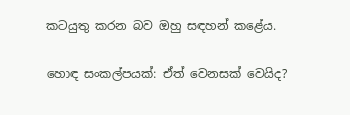කටයුතු කරන බව ඔහු සඳහන් කළේය.

හොඳ සංකල්පයක්: ඒත් වෙනසක් වෙයිද?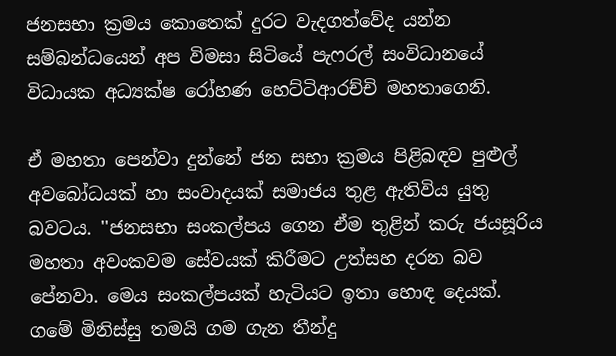ජනසභා ක්‍රමය කොතෙක් දුරට වැදගත්වේද යන්න සම්බන්ධයෙන් අප විමසා සිටියේ පැෆරල් සංවිධානයේ විධායක අධ්‍යක්ෂ රෝහණ හෙට්ටිආරච්චි මහතාගෙනි.

ඒ මහතා පෙන්වා දුන්නේ ජන සභා ක්‍රමය පිළිබඳව පුළුල්  අවබෝධයක් හා සංවාදයක් සමාජය තුළ ඇතිවිය යුතු බවටය. ''ජනසභා සංකල්පය ගෙන ඒම තුළින් කරු ජයසූරිය මහතා අවංකවම සේවයක් කිරීමට උත්සහ දරන බව පේනවා. මෙය සංකල්පයක් හැටියට ඉතා හොඳ දෙයක්. ගමේ මිනිස්සු තමයි ගම ගැන තීන්දු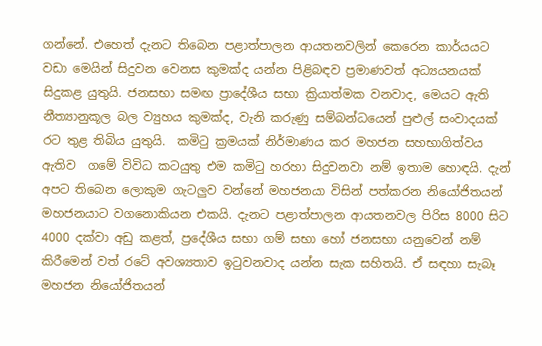ගන්නේ. එහෙත් දැනට තිබෙන පළාත්පාලන ආයතනවලින් කෙරෙන කාර්යයට වඩා මෙයින් සිදුවන වෙනස කුමක්ද යන්න පිළිබඳව ප්‍රමාණවත් අධ්‍යයනයක් සිදුකළ යුතුයි. ජනසභා සමඟ ප්‍රාදේශීය සභා ක්‍රියාත්මක වනවාද, මෙයට ඇති නීත්‍යානුකූල බල ව්‍යුහය කුමක්ද, වැනි කරුණු සම්බන්ධයෙන් පුළුල් සංවාදයක් රට තුළ තිබිය යුතුයි.  කමිටු ක්‍රමයක් නිර්මාණය කර මහජන සහභාගිත්වය ඇතිව  ගමේ විවිධ කටයුතු එම කමිටු හරහා සිදුවනවා නම් ඉතාම හොඳයි. දැන් අපට තිබෙන ලොකුම ගැටලුව වන්නේ මහජනයා විසින් පත්කරන නියෝජිතයන් මහජනයාට වගනොකියන එකයි. දැනට පළාත්පාලන ආයතනවල පිරිස 8000 සිට 4000 දක්වා අඩු කළත්, ප්‍රදේශීය සභා ගම් සභා හෝ ජනසභා යනුවෙන් නම් කිරීමෙන් වත් රටේ අවශ්‍යතාව ඉටුවනවාද යන්න සැක සහිතයි. ඒ සඳහා සැබෑ මහජන නියෝජිතයන්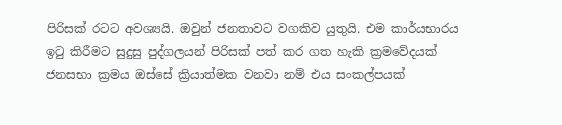පිරිසක් රටට අවශ්‍යයි. ඔවුන් ජනතාවට වගකිව යුතුයි. එම කාර්යභාරය ඉටු කිරීමට සුදුසු පුද්ගලයන් පිරිසක් පත් කර ගත හැකි ක්‍රමවේදයක් ජනසභා ක්‍රමය ඔස්සේ ක්‍රියාත්මක වනවා නම් එය සංකල්පයක්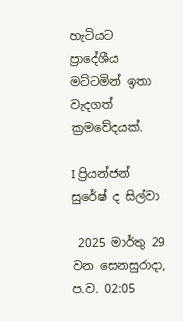හැටියට ප්‍රාදේශීය මට්ටමින් ඉතා වැදගත් ක්‍රමවේදයක්.

I ප්‍රියන්ජන් සුරේෂ් ද සිල්වා

 2025 මාර්තු 29 වන සෙනසුරාදා, ප.ව. 02:05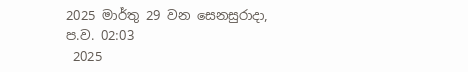2025 මාර්තු 29 වන සෙනසුරාදා, ප.ව. 02:03
 2025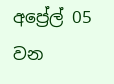අප්‍රේල් 05 වන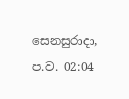සෙනසුරාදා, ප.ව. 02:04